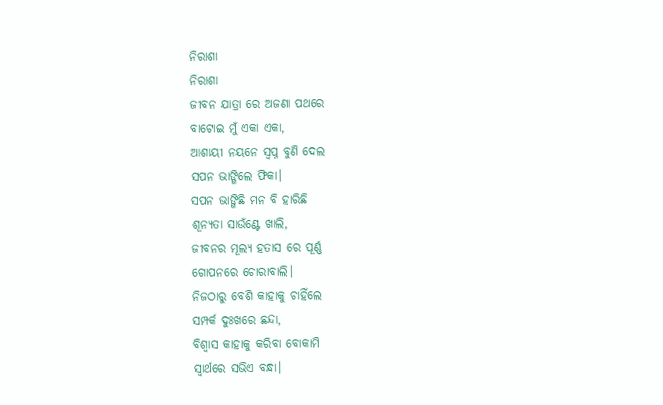ନିରାଶା
ନିରାଶା
ଜୀବନ ଯାତ୍ରା ରେ ଅଜଣା ପଥରେ
ବାଟୋଇ ମୁଁ ଏକା ଏକା,
ଆଶାୟୀ ନୟନେ ସ୍ବପ୍ନ ବୁଣି ଦେଲ
ସପନ ଭାଙ୍ଗିଲେ ଫିକା।
ସପନ ଭାଙ୍ଗିଛି ମନ ବି ହାରିଛି
ଶୂନ୍ୟତା ସାଉଁଣ୍ଟେ ଖାଲି,
ଜୀବନର ମୂଲ୍ୟ ହତାସ ରେ ପୂର୍ଣ୍ଣ
ଗୋପନରେ ଚୋରାବାଲି।
ନିଜଠାରୁ ବେଶି କାହାକୁ ଚାହିଁଲେ
ସମ୍ପର୍କ ଦୁଃଖରେ ଛନ୍ଦା,
ବିଶ୍ୱାସ କାହାକୁ କରିବା ବୋକାମି
ସ୍ୱାର୍ଥରେ ସଭିଏ ବନ୍ଧା।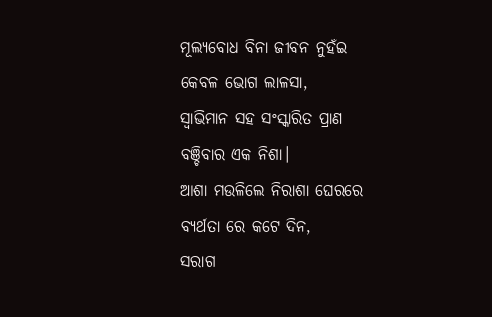ମୂଲ୍ୟବୋଧ ବିନା ଜୀବନ ନୁହଁଇ
କେବଳ ଭୋଗ ଲାଳସା,
ସ୍ୱାଭିମାନ ସହ ସଂସ୍କାରିତ ପ୍ରାଣ
ବଞ୍ଚିବାର ଏକ ନିଶା।
ଆଶା ମଉଳିଲେ ନିରାଶା ଘେରରେ
ବ୍ୟର୍ଥତା ରେ କଟେ ଦିନ,
ସରାଗ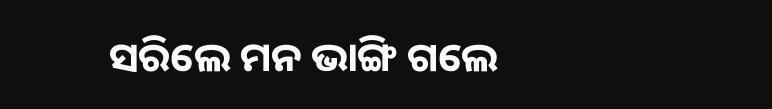ସରିଲେ ମନ ଭାଙ୍ଗି ଗଲେ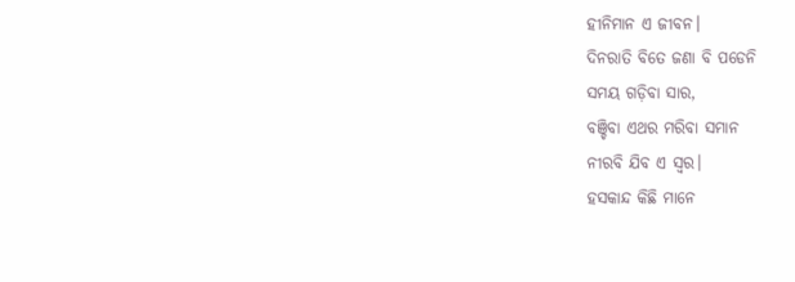ହୀନିମାନ ଏ ଜୀବନ।
ଦିନରାତି ବିତେ ଜଣା ବି ପଡେନି
ସମୟ ଗଡ଼ିବା ସାର,
ବଞ୍ଚିବା ଏଥର ମରିବା ସମାନ
ନୀରବି ଯିବ ଏ ସ୍ବର।
ହସକାନ୍ଦ କିଛି ମାନେ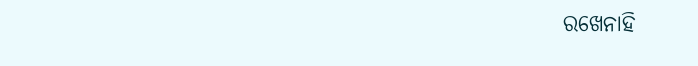ରଖେନାହି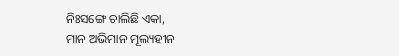ନିଃସଙ୍ଗେ ଚାଲିଛି ଏକା,
ମାନ ଅଭିମାନ ମୂଲ୍ୟହୀନ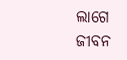ଲାଗେ
ଜୀବନ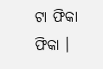ଟା ଫିକା ଫିକା ।